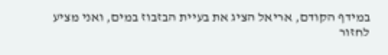במידף הקודם, אריאל הציג את בעיית הבזבוז במים, ואני מציע
לחזור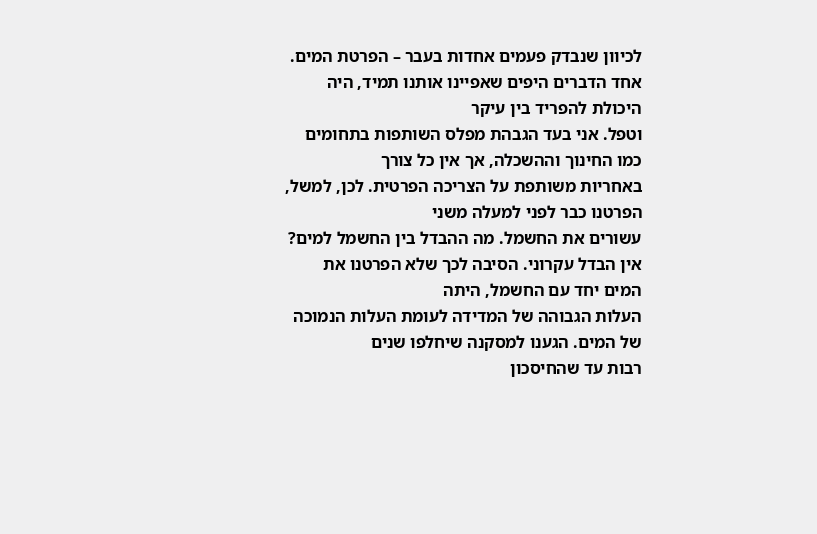לכיוון שנבדק פעמים אחדות בעבר – הפרטת המים.
אחד הדברים היפים שאפיינו אותנו תמיד, היה היכולת להפריד בין עיקר
וטפל. אני בעד הגבהת מפלס השותפות בתחומים כמו החינוך וההשכלה, אך אין כל צורך
באחריות משותפת על הצריכה הפרטית. לכן, למשל, הפרטנו כבר לפני למעלה משני
עשורים את החשמל. מה ההבדל בין החשמל למים?
אין הבדל עקרוני. הסיבה לכך שלא הפרטנו את המים יחד עם החשמל, היתה
העלות הגבוהה של המדידה לעומת העלות הנמוכה של המים. הגענו למסקנה שיחלפו שנים
רבות עד שהחיסכון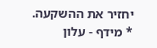יחזיר את ההשקעה.
* מידף - עלון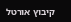קיבוץ אורטל